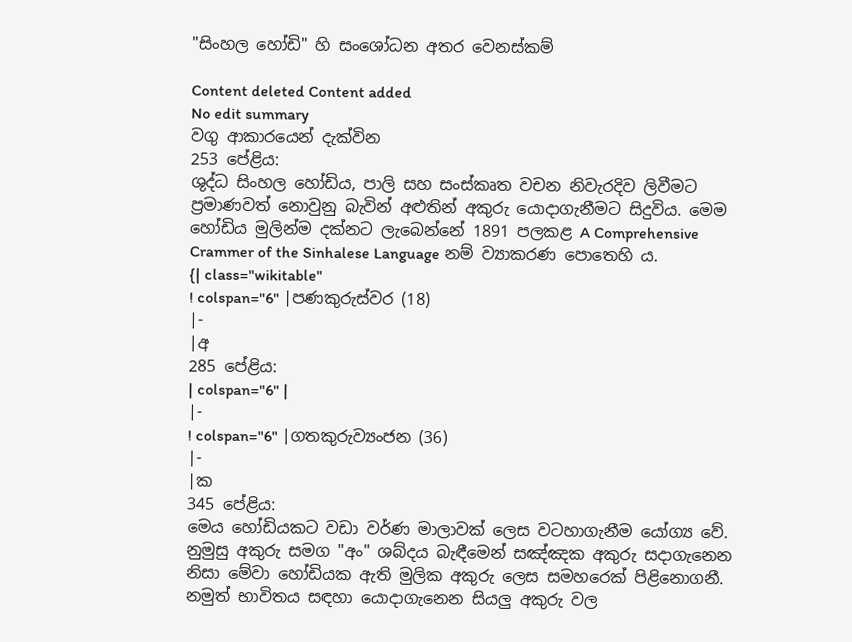"සිංහල හෝඩි" හි සංශෝධන අතර වෙනස්කම්

Content deleted Content added
No edit summary
වගු ආකාරයෙන් දැක්වින
253 පේළිය:
ශුද්ධ සිංහල හෝඩිය, පාලි සහ සංස්කෘත වචන නිවැරදිව ලිවීමට ප්‍රමාණවත් නොවුනු බැවින් අළුතින් අකුරු යොදාගැනීමට සිදුවිය. මෙම හෝඩිය මුලින්ම දක්නට ලැබෙන්නේ 1891 පලකළ A Comprehensive Crammer of the Sinhalese Language නම් ව්‍යාකරණ පොතෙහි ය.
{| class="wikitable"
! colspan="6" |පණකුරුස්වර (18)
|-
|අ
285 පේළිය:
| colspan="6" |
|-
! colspan="6" |ගතකුරුව්‍යංජන (36)
|-
|ක
345 පේළිය:
මෙය හෝඩියකට වඩා වර්ණ මාලාවක් ලෙස වටහාගැනීම යෝග්‍ය වේ. නුමුසු අකුරු සමග "අං" ශබ්දය බැඳීමෙන් සඤ්ඤක අකුරු සදාගැනෙන නිසා මේවා හෝඩියක ඇති මුලික අකුරු ලෙස සමහරෙක් පිළිනොගනී. නමුත් භාවිතය සඳහා යොදාගැනෙන සියලු අකුරු වල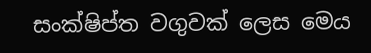සංක්ෂිප්ත වගුවක් ලෙස මෙය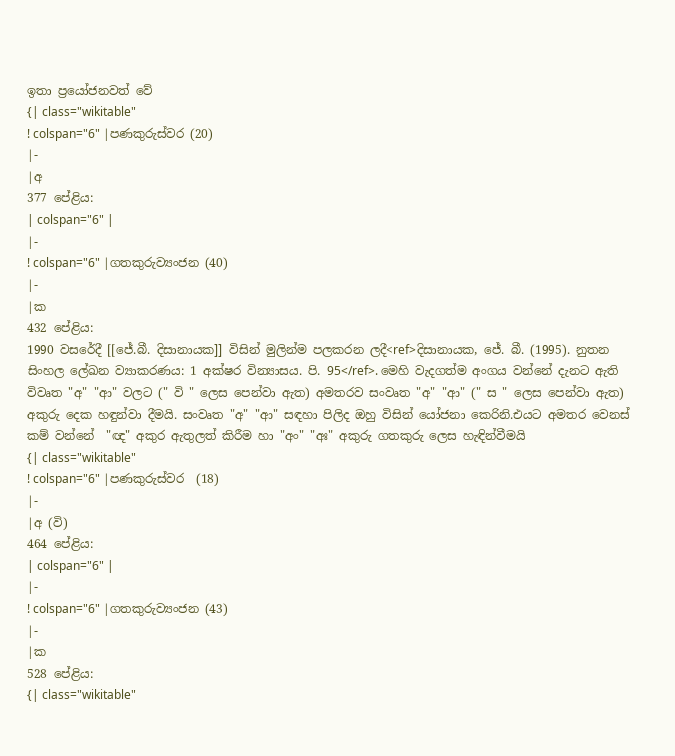ඉතා ප්‍රයෝජනවත් වේ
{| class="wikitable"
! colspan="6" |පණකුරුස්වර (20)
|-
|අ
377 පේළිය:
| colspan="6" |
|-
! colspan="6" |ගතකුරුව්‍යංජන (40)
|-
|ක
432 පේළිය:
1990 වසරේදී [[ජේ.බී. දිසානායක]] විසින් මුලින්ම පලකරන ලදී<ref>දිසානායක, ජේ. බී. (1995). නුතන සිංහල ලේඛන ව්‍යාකරණය: 1 අක්ෂර වින්‍යාසය. පි. 95</ref>. මෙහි වැදගත්ම අංගය වන්නේ දැනට ඇති විවෘත "අ" "ආ" වලට (" වි " ලෙස පෙන්වා ඇත) අමතරව සංවෘත "අ" "ආ" (" ස " ලෙස පෙන්වා ඇත) අකුරු දෙක හඳුන්වා දීමයි. සංවෘත "අ" "ආ" සඳහා පිලිද ඔහු විසින් යෝජනා කෙරිනි.එයට අමතර වෙනස් කම් වන්නේ  "ඥ" අකුර ඇතුලත් කිරීම හා "අං" "අඃ" අකුරු ගතකුරු ලෙස හැඳින්වීමයි
{| class="wikitable"
! colspan="6" |පණකුරුස්වර  (18)
|-
|අ (වි)
464 පේළිය:
| colspan="6" |
|-
! colspan="6" |ගතකුරුව්‍යංජන (43)
|-
|ක
528 පේළිය:
{| class="wikitable"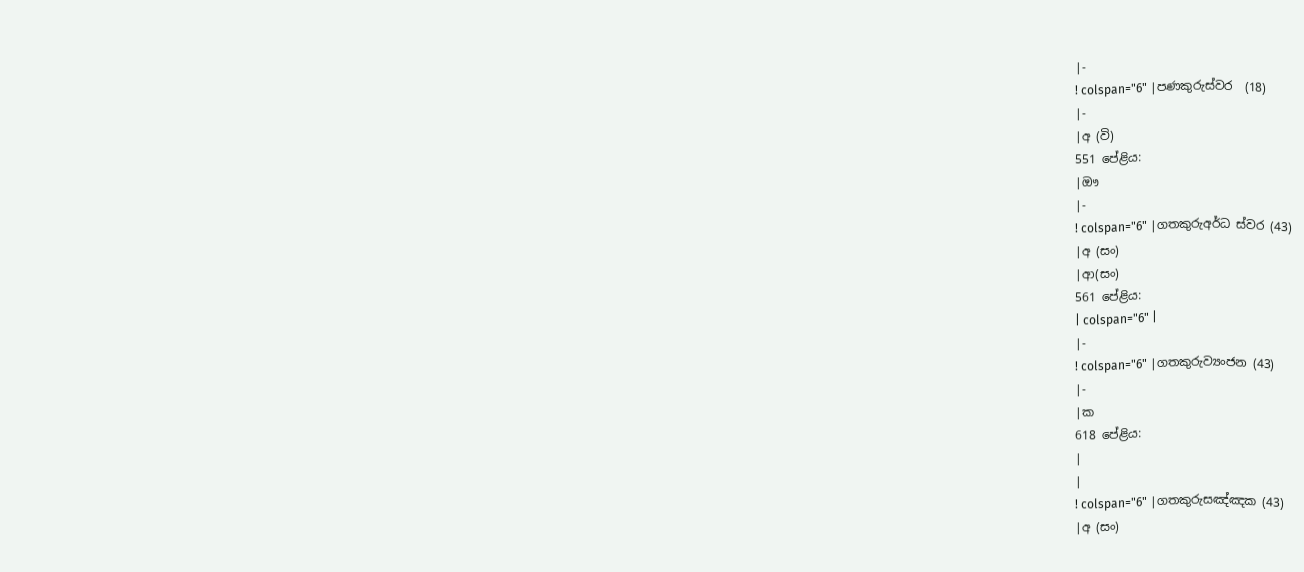|-
! colspan="6" |පණකුරුස්වර  (18)
|-
|අ (වි)
551 පේළිය:
|ඖ
|-
! colspan="6" |ගතකුරුඅර්ධ ස්වර (43)
|අ (සං)
|ආ(සං)
561 පේළිය:
| colspan="6" |
|-
! colspan="6" |ගතකුරුව්‍යංජන (43)
|-
|ක
618 පේළිය:
|
|
! colspan="6" |ගතකුරුසඤ්ඤක (43)
|අ (සං)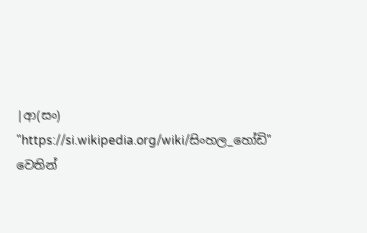|ආ(සං)
"https://si.wikipedia.org/wiki/සිංහල_හෝඩි" වෙතින්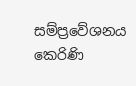සම්ප්‍රවේශනය කෙරිණි